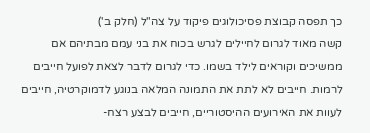כך תפסה קבוצת פסיכולוגים פיקוד על צה"ל (חלק ב')
קשה מאוד לגרום לחיילים לגרש בכוח את בני עמם מבתיהם אם ממשיכים וקוראים לילד בשמו. כדי לגרום לדבר לצאת לפועל חייבים לרמות. חייבים לא לתת את התמונה המלאה בנוגע לדמוקרטיה, חייבים לעוות את האירועים ההיסטוריים, חייבים לבצע רצח-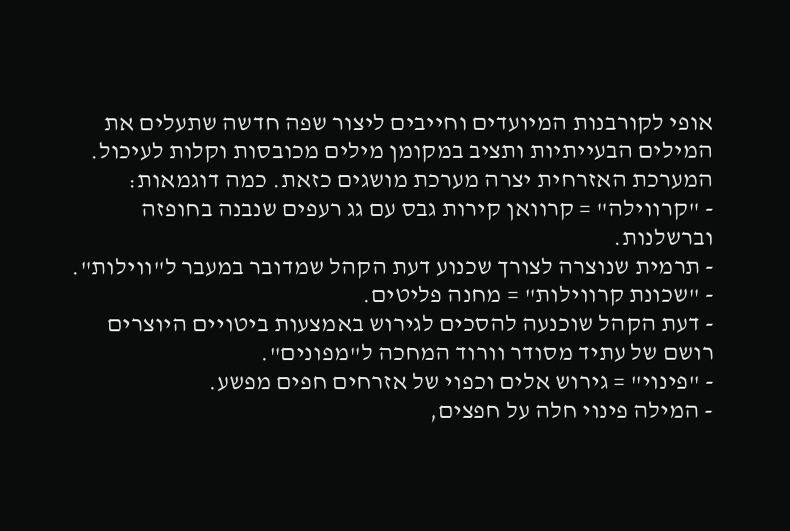אופי לקורבנות המיועדים וחייבים ליצור שפה חדשה שתעלים את המילים הבעייתיות ותציב במקומן מילים מכובסות וקלות לעיכול.
המערכת האזרחית יצרה מערכת מושגים כזאת. כמה דוגמאות:
- "קרווילה" = קרוואן קירות גבס עם גג רעפים שנבנה בחופזה וברשלנות.
- תרמית שנוצרה לצורך שכנוע דעת הקהל שמדובר במעבר ל"ווילות".
- "שכונת קרווילות" = מחנה פליטים.
- דעת הקהל שוכנעה להסכים לגירוש באמצעות ביטויים היוצרים רושם של עתיד מסודר וורוד המחכה ל"מפונים".
- "פינוי" = גירוש אלים וכפוי של אזרחים חפים מפשע.
- המילה פינוי חלה על חפצים,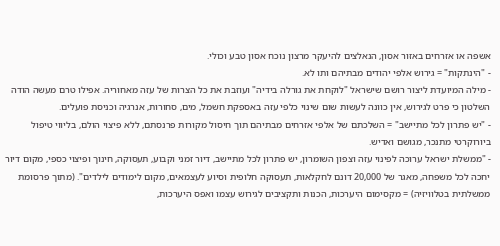אשפה או אזרחים באזור אסון, הנאלצים להיעקר מרצון נוכח אסון טבע וכולי.
- "הינתקות" = גירוש אלפי יהודים מבתיהם ותו לא.
- מילה המיועדת ליצור רושם שישראל "לוקחת את גורלה בידיה" ועוזבת את כל הצרות של עזה מאחוריה. אפילו טרם מעשה הודה השלטון כי פרט לגירוש, אין כוונה לעשות שום שינוי כלפי עזה באספקת חשמל, מים, סחורות, אנרגיה וכניסת פועלים.
- "יש פתרון לכל מתיישב" = השלכתם של אלפי אזרחים מבתיהם תוך חיסול מקורות פרנסתם, ללא פיצוי הולם, בליווי טיפול ביורוקרטי מתנכר, מגושם ואדיש.
- "ממשלת ישראל ערוכה לפינוי עזה וצפון השומרון, יש פתרון לכל מתיישב, דיור זמני וקבוע, תעסוקה, חינוך ופיצוי כספי, מקום דיור יחכה לכל משפחה, מאגר של 20,000 דונם לחקלאות, תעסוקה חלופית וסיוע לעצמאים, מקום לימודים לילדים". (מתוך פרסומת ממשלתית בטלוויזיה) = מקסימום היערכות, הכנות ותקציבים לגירוש עצמו ואפס היערכות,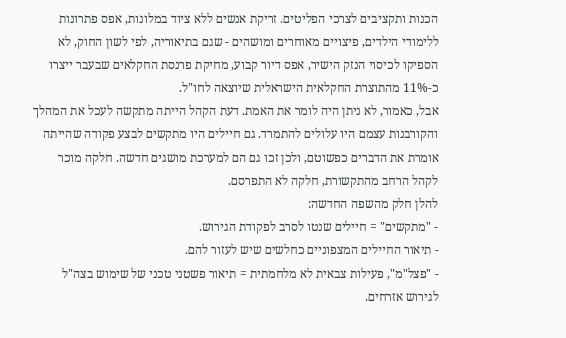הכנות ותקציבים לצרכי הפליטים. זריקת אנשים ללא ציוד במלונות, אפס פתרונות ללימודי הילדים, פיצויים מאוחרים ומושהים - שגם בתיאוריה, לפי לשון החוק, לא הספיקו לכיסוי הנזק הישיר, אפס דיור קבוע, מחיקת פרנסת החקלאים שבעבר ייצרו כ-11% מהתוצרת החקלאית הישראלית שיוצאה לחו"ל.
אבל, כאמור, לא ניתן היה לומר את האמת. דעת הקהל הייתה מתקשה לעכל את המהלך והקורבנות עצמם היו עלולים להתמרד. גם חיילים היו מתקשים לבצע פקודה שהייתה אומרת את הדברים כפשוטם, ולכן זכו גם הם למערכת מושגים חדשה. חלקה מוכר לקהל הרחב מהתקשורת, חלקה לא התפרסם.
להלן חלק מהשפה החדשה:
- "מתקשים" = חיילים שנטו לסרב לפקודת הגירוש.
- תיאור החיילים המצפוניים כחלשים שיש לעזור להם.
- "פצל"מ", פעילות צבאית לא מלחמתית = תיאור פשטני טכני של שימוש בצה"ל לגירוש אזרחים.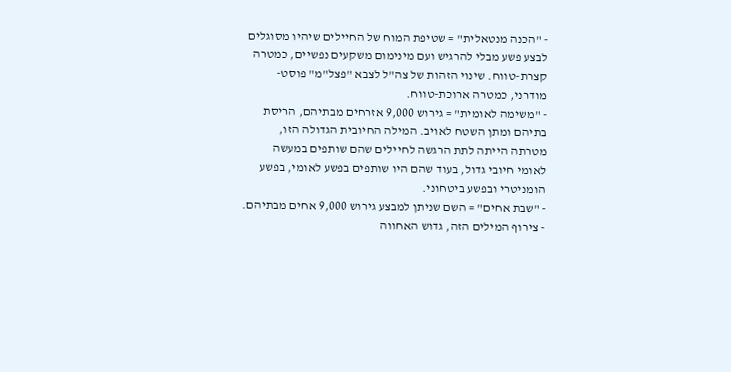- "הכנה מנטאלית" = שטיפת המוח של החיילים שיהיו מסוגלים לבצע פשע מבלי להרגיש ועם מינימום משקעים נפשיים, כמטרה קצרת-טווח. שינוי הזהות של צה"ל לצבא "פצל"מ" פוסט-מודרני, כמטרה ארוכת-טווח.
- "משימה לאומית" = גירוש 9,000 אזרחים מבתיהם, הריסת בתיהם ומתן השטח לאויב. המילה החיובית הגדולה הזו, מטרתה הייתה לתת הרגשה לחיילים שהם שותפים במעשה לאומי חיובי גדול, בעוד שהם היו שותפים בפשע לאומי, בפשע הומניטרי ובפשע ביטחוני.
- "שבת אחים" = השם שניתן למבצע גירוש 9,000 אחים מבתיהם.
- צירוף המילים הזה, גדוש האחווה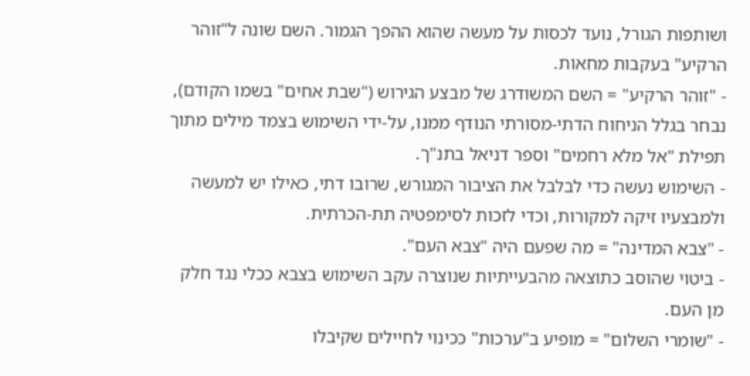ושותפות הגורל, נועד לכסות על מעשה שהוא ההפך הגמור. השם שונה ל"זוהר הרקיע" בעקבות מחאות.
- "זוהר הרקיע" = השם המשודרג של מבצע הגירוש ("שבת אחים" בשמו הקודם), נבחר בגלל הניחוח הדתי-מסורתי הנודף ממנו, על-ידי השימוש בצמד מילים מתוך תפילת "אל מלא רחמים" וספר דניאל בתנ"ך.
- השימוש נעשה כדי לבלבל את הציבור המגורש, שרובו דתי, כאילו יש למעשה ולמבצעיו זיקה למקורות, וכדי לזכות לסימפטיה תת-הכרתית.
- "צבא המדינה" = מה שפעם היה "צבא העם".
- ביטוי שהוסב כתוצאה מהבעייתיות שנוצרה עקב השימוש בצבא ככלי נגד חלק מן העם.
- "שומרי השלום" = מופיע ב"ערכות" ככינוי לחיילים שקיבלו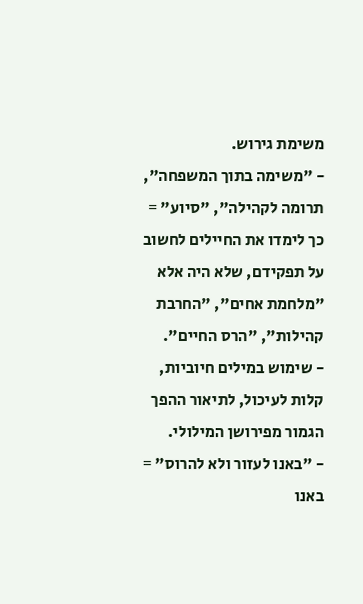משימת גירוש.
- "משימה בתוך המשפחה", תרומה לקהילה", "סיוע" = כך לימדו את החיילים לחשוב על תפקידם, שלא היה אלא "מלחמת אחים", "החרבת קהילות", "הרס החיים".
- שימוש במילים חיוביות, קלות לעיכול, לתיאור ההפך הגמור מפירושן המילולי.
- "באנו לעזור ולא להרוס" = באנו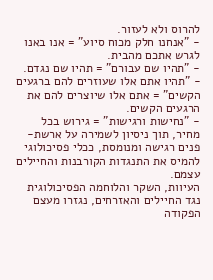להרוס ולא לעזור.
- "אנחנו חלק מכוח סיוע" = אנו באנו לגרש אתכם מהבית.
- "תהיו שם עבורם" = תהיו שם נגדם.
- "תהיו אתם אלו שעוזרים להם ברגעים הקשים" = אתם אלו שיוצרים להם את הרגעים הקשים.
- "נחישות ורגישות" = גירוש בכל מחיר, תוך ניסיון לשמירה על ארשת-פנים רגישה ומנומסת, ככלי פסיכולוגי להמיס את התנגדות הקורבנות והחיילים עצמם.
העיוות, השקר והלוחמה הפסיכולוגית נגד החיילים והאזרחים, נגזרו מעצם הפקודה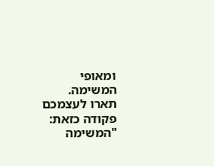ומאופי המשימה.
תארו לעצמכם פקודה כזאת: "המשימה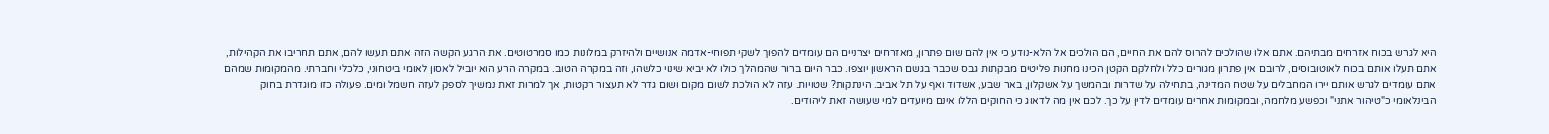היא לגרש בכוח אזרחים מבתיהם. אתם אלו שהולכים להרוס להם את החיים, הם הולכים אל הלא-נודע כי אין להם שום פתרון, מאזרחים יצרניים הם עומדים להפוך לשקי תפוחי-אדמה אנושיים ולהיזרק במלונות כמו סמרטוטים. את הרגע הקשה הזה אתם תעשו להם, אתם תחריבו את הקהילות, אתם תעלו אותם בכוח לאוטובוסים, לרובם אין פתרון מגורים כלל ולחלקם הקטן הכינו מחנות פליטים מבקתות גבס שכבר בגשם הראשון יוצפו. כבר היום ברור שהמהלך כולו לא יביא שינוי כלשהו, וזה במקרה הטוב. במקרה הרע הוא יוביל לאסון לאומי ביטחוני, כלכלי וחברתי. מהמקומות שמהם אתם עומדים לגרש אותם יירו המחבלים על שטח המדינה, בתחילה על שדרות ובהמשך על אשקלון, באר שבע, אשדוד ואף על תל אביב. הינתקות? שטויות. עזה לא הולכת לשום מקום ושום גדר לא תעצור רקטות, אך למרות זאת נמשיך לספק לעזה חשמל ומים. פעולה כזו מוגדרת בחוק הבינלאומי כ"טיהור אתני" וכפשע מלחמה, ובמקומות אחרים עומדים לדין על כך. לכם אין מה לדאוג כי החוקים הללו אינם מיועדים למי שעושה זאת ליהודים.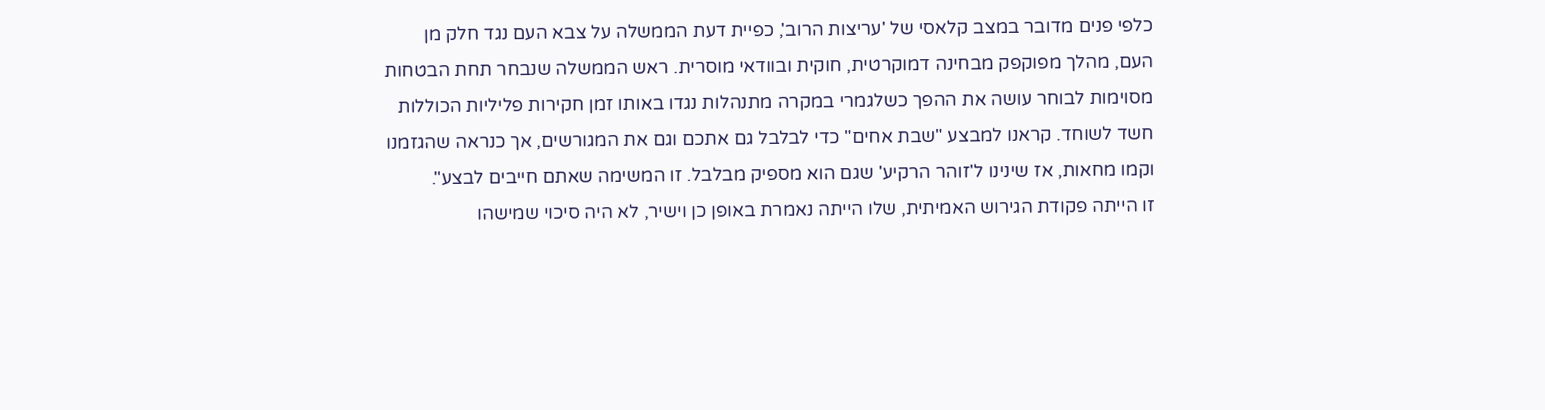כלפי פנים מדובר במצב קלאסי של 'עריצות הרוב', כפיית דעת הממשלה על צבא העם נגד חלק מן העם, מהלך מפוקפק מבחינה דמוקרטית, חוקית ובוודאי מוסרית. ראש הממשלה שנבחר תחת הבטחות מסוימות לבוחר עושה את ההפך כשלגמרי במקרה מתנהלות נגדו באותו זמן חקירות פליליות הכוללות חשד לשוחד. קראנו למבצע "שבת אחים" כדי לבלבל גם אתכם וגם את המגורשים, אך כנראה שהגזמנו וקמו מחאות, אז שינינו ל'זוהר הרקיע' שגם הוא מספיק מבלבל. זו המשימה שאתם חייבים לבצע".
זו הייתה פקודת הגירוש האמיתית, שלו הייתה נאמרת באופן כן וישיר, לא היה סיכוי שמישהו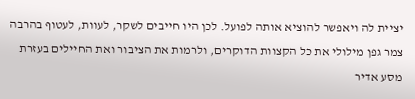יציית לה ויאפשר להוציא אותה לפועל. לכן היו חייבים לשקר, לעוות, לעטוף בהרבה צמר גפן מילולי את כל הקצוות הדוקרים, ולרמות את הציבור ואת החיילים בעזרת מסע אדיר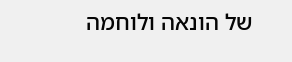של הונאה ולוחמה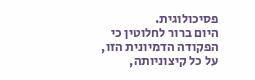פסיכולוגית.
היום ברור לחלוטין כי הפקודה הדמיונית הזו, על כל קיצוניותה,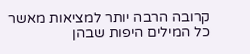קרובה הרבה יותר למציאות מאשר כל המילים היפות שבהן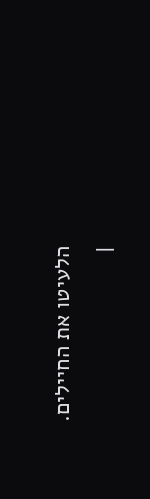הלעיטו את החיילים.
|